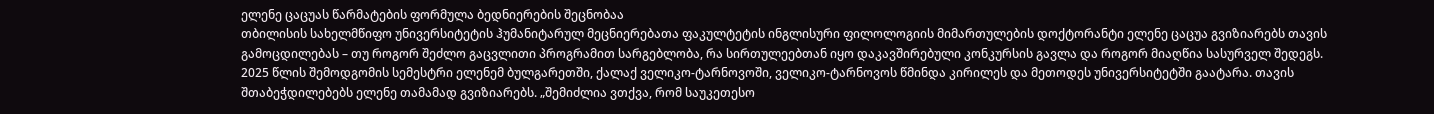ელენე ცაცუას წარმატების ფორმულა ბედნიერების შეცნობაა
თბილისის სახელმწიფო უნივერსიტეტის ჰუმანიტარულ მეცნიერებათა ფაკულტეტის ინგლისური ფილოლოგიის მიმართულების დოქტორანტი ელენე ცაცუა გვიზიარებს თავის გამოცდილებას – თუ როგორ შეძლო გაცვლითი პროგრამით სარგებლობა, რა სირთულეებთან იყო დაკავშირებული კონკურსის გავლა და როგორ მიაღწია სასურველ შედეგს.
2025 წლის შემოდგომის სემესტრი ელენემ ბულგარეთში, ქალაქ ველიკო-ტარნოვოში, ველიკო-ტარნოვოს წმინდა კირილეს და მეთოდეს უნივერსიტეტში გაატარა. თავის შთაბეჭდილებებს ელენე თამამად გვიზიარებს. „შემიძლია ვთქვა, რომ საუკეთესო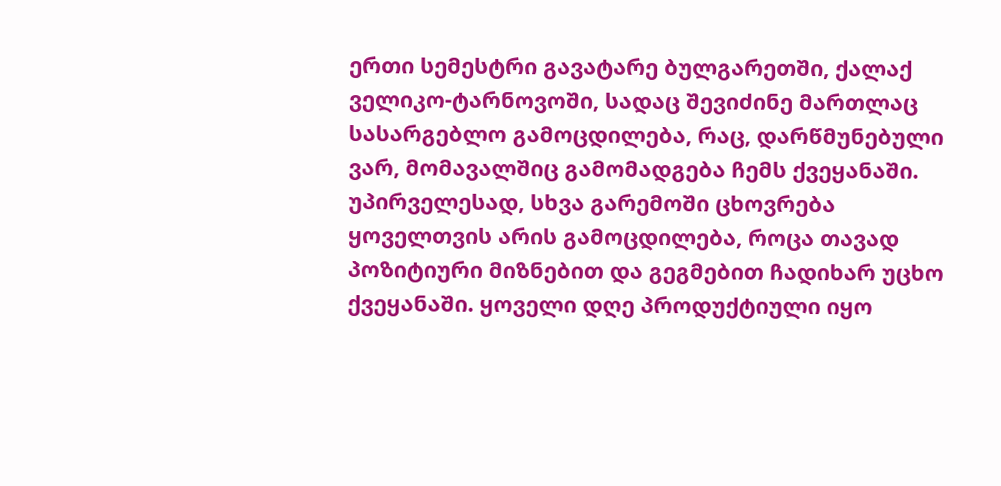ერთი სემესტრი გავატარე ბულგარეთში, ქალაქ ველიკო-ტარნოვოში, სადაც შევიძინე მართლაც სასარგებლო გამოცდილება, რაც, დარწმუნებული ვარ, მომავალშიც გამომადგება ჩემს ქვეყანაში. უპირველესად, სხვა გარემოში ცხოვრება ყოველთვის არის გამოცდილება, როცა თავად პოზიტიური მიზნებით და გეგმებით ჩადიხარ უცხო ქვეყანაში. ყოველი დღე პროდუქტიული იყო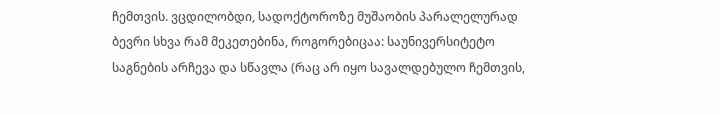ჩემთვის. ვცდილობდი, სადოქტოროზე მუშაობის პარალელურად ბევრი სხვა რამ მეკეთებინა, როგორებიცაა: საუნივერსიტეტო საგნების არჩევა და სწავლა (რაც არ იყო სავალდებულო ჩემთვის,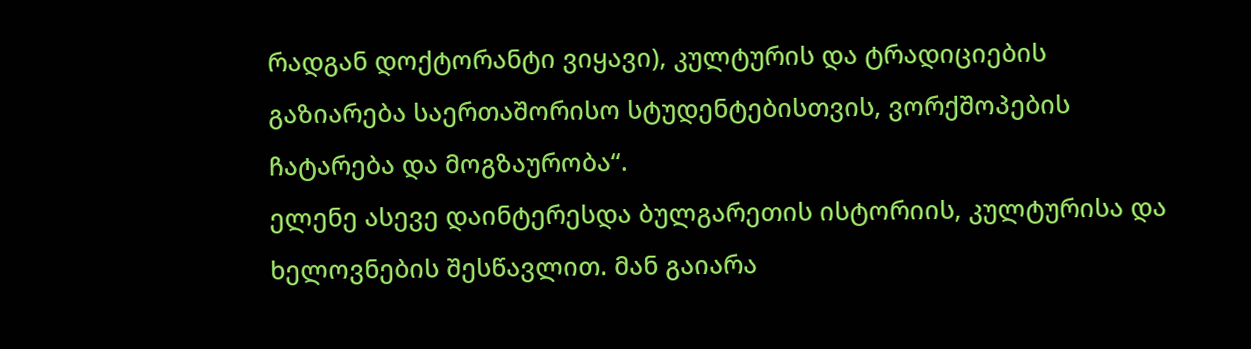რადგან დოქტორანტი ვიყავი), კულტურის და ტრადიციების გაზიარება საერთაშორისო სტუდენტებისთვის, ვორქშოპების ჩატარება და მოგზაურობა“.
ელენე ასევე დაინტერესდა ბულგარეთის ისტორიის, კულტურისა და ხელოვნების შესწავლით. მან გაიარა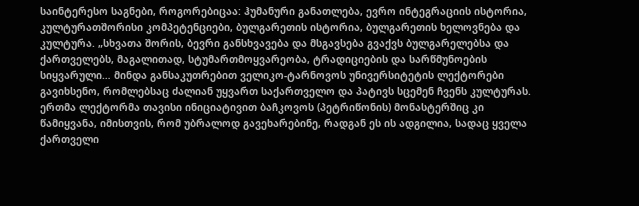საინტერესო საგნები, როგორებიცაა: ჰუმანური განათლება, ევრო ინტეგრაციის ისტორია, კულტურათშორისი კომპეტენციები, ბულგარეთის ისტორია, ბულგარეთის ხელოვნება და კულტურა. „სხვათა შორის, ბევრი განსხვავება და მსგავსება გვაქვს ბულგარელებსა და ქართველებს, მაგალითად, სტუმართმოყვარეობა, ტრადიციების და სარწმუნოების სიყვარული… მინდა განსაკუთრებით ველიკო-ტარნოვოს უნივერსიტეტის ლექტორები გავიხსენო, რომლებსაც ძალიან უყვართ საქართველო და პატივს სცემენ ჩვენს კულტურას. ერთმა ლექტორმა თავისი ინიციატივით ბაჩკოვოს (პეტრიწონის) მონასტერშიც კი წამიყვანა, იმისთვის, რომ უბრალოდ გავეხარებინე, რადგან ეს ის ადგილია, სადაც ყველა ქართველი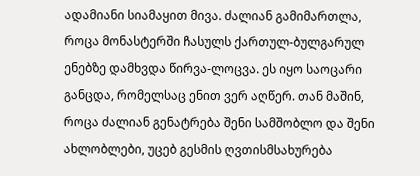ადამიანი სიამაყით მივა. ძალიან გამიმართლა, როცა მონასტერში ჩასულს ქართულ-ბულგარულ ენებზე დამხვდა წირვა-ლოცვა. ეს იყო საოცარი განცდა, რომელსაც ენით ვერ აღწერ. თან მაშინ, როცა ძალიან გენატრება შენი სამშობლო და შენი ახლობლები, უცებ გესმის ღვთისმსახურება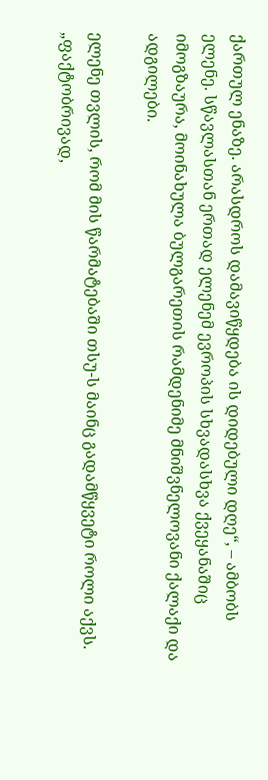ქართულ ენაზე. არასდროს დამავიწყდება ის დიდებული დღე“, – ამბობს ელენე. სწავლასთან ერთად ელენემ ევროპის სხვადასხვა ქვეყანაშიც იმოგზაურა, მოინახულა ბულგარეთის რამდენიმე მნიშვნელოვანი ქალაქი და ადგილები.

ელენე თვლის, რომ მის წარმატებაში თსუ-ს მაინც გადამწყვეტი როლი აქვს. „ფაქტობრივად,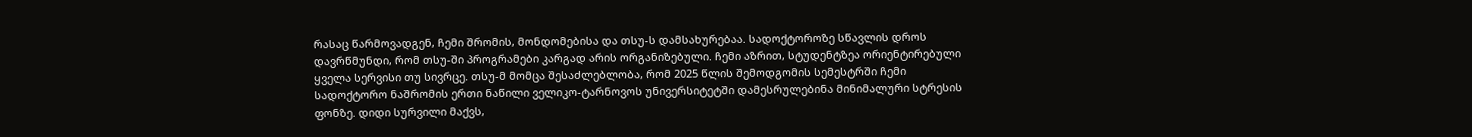რასაც წარმოვადგენ, ჩემი შრომის, მონდომებისა და თსუ-ს დამსახურებაა. სადოქტოროზე სწავლის დროს დავრწმუნდი, რომ თსუ-ში პროგრამები კარგად არის ორგანიზებული. ჩემი აზრით, სტუდენტზეა ორიენტირებული ყველა სერვისი თუ სივრცე. თსუ-მ მომცა შესაძლებლობა, რომ 2025 წლის შემოდგომის სემესტრში ჩემი სადოქტორო ნაშრომის ერთი ნაწილი ველიკო-ტარნოვოს უნივერსიტეტში დამესრულებინა მინიმალური სტრესის ფონზე. დიდი სურვილი მაქვს,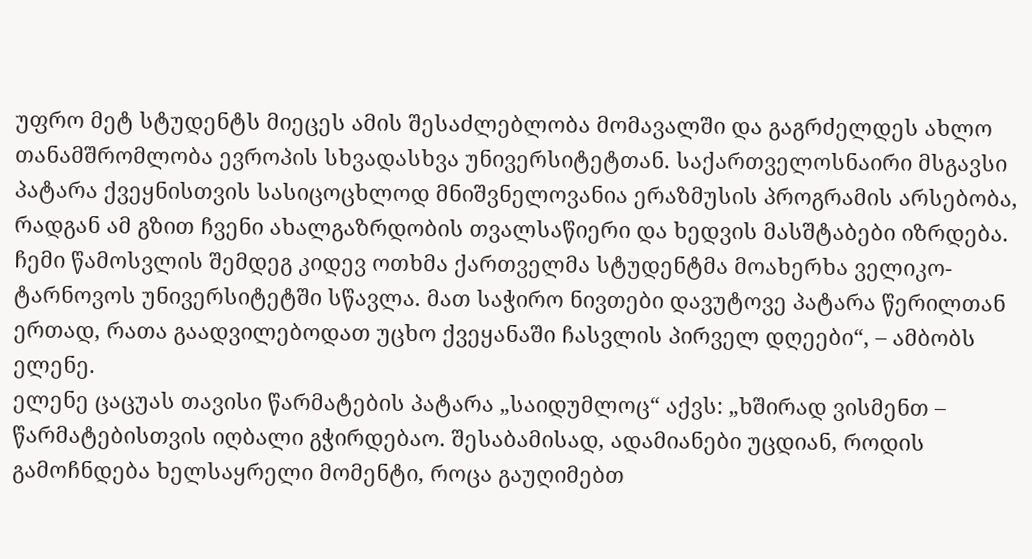უფრო მეტ სტუდენტს მიეცეს ამის შესაძლებლობა მომავალში და გაგრძელდეს ახლო თანამშრომლობა ევროპის სხვადასხვა უნივერსიტეტთან. საქართველოსნაირი მსგავსი პატარა ქვეყნისთვის სასიცოცხლოდ მნიშვნელოვანია ერაზმუსის პროგრამის არსებობა, რადგან ამ გზით ჩვენი ახალგაზრდობის თვალსაწიერი და ხედვის მასშტაბები იზრდება. ჩემი წამოსვლის შემდეგ კიდევ ოთხმა ქართველმა სტუდენტმა მოახერხა ველიკო-ტარნოვოს უნივერსიტეტში სწავლა. მათ საჭირო ნივთები დავუტოვე პატარა წერილთან ერთად, რათა გაადვილებოდათ უცხო ქვეყანაში ჩასვლის პირველ დღეები“, – ამბობს ელენე.
ელენე ცაცუას თავისი წარმატების პატარა „საიდუმლოც“ აქვს: „ხშირად ვისმენთ – წარმატებისთვის იღბალი გჭირდებაო. შესაბამისად, ადამიანები უცდიან, როდის გამოჩნდება ხელსაყრელი მომენტი, როცა გაუღიმებთ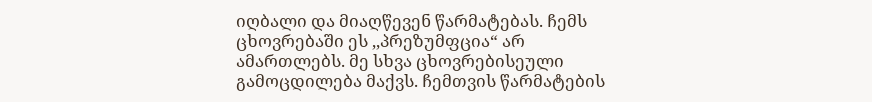იღბალი და მიაღწევენ წარმატებას. ჩემს ცხოვრებაში ეს ,,პრეზუმფცია“ არ ამართლებს. მე სხვა ცხოვრებისეული გამოცდილება მაქვს. ჩემთვის წარმატების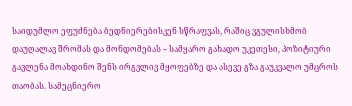საიდუმლო ეფუძნება ბედნიერებისკენ სწრაფვას, რაშიც ვგულისხმობ დაუღალავ შრომას და მონდომებას – სამყარო გახადო უკეთესი, პოზიტიური გავლენა მოახდინო შენს ირგვლივ მყოფებზე და ასევე გზა გაუკვალო უმცროს თაობას. სამეცნიერო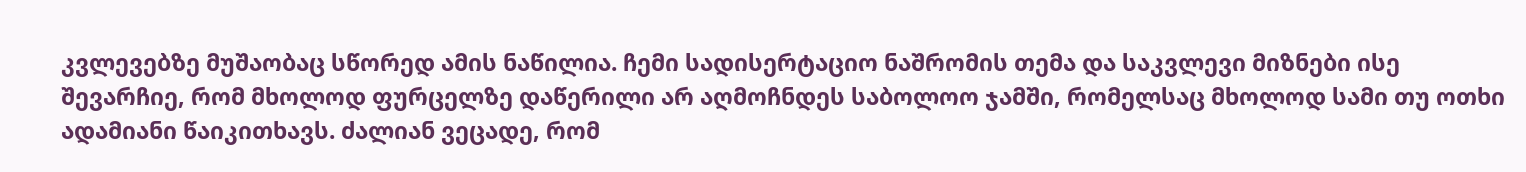კვლევებზე მუშაობაც სწორედ ამის ნაწილია. ჩემი სადისერტაციო ნაშრომის თემა და საკვლევი მიზნები ისე შევარჩიე, რომ მხოლოდ ფურცელზე დაწერილი არ აღმოჩნდეს საბოლოო ჯამში, რომელსაც მხოლოდ სამი თუ ოთხი ადამიანი წაიკითხავს. ძალიან ვეცადე, რომ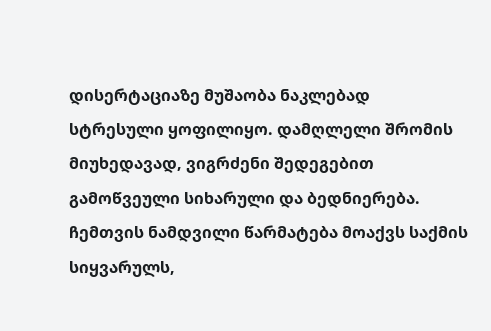დისერტაციაზე მუშაობა ნაკლებად სტრესული ყოფილიყო. დამღლელი შრომის მიუხედავად, ვიგრძენი შედეგებით გამოწვეული სიხარული და ბედნიერება. ჩემთვის ნამდვილი წარმატება მოაქვს საქმის სიყვარულს,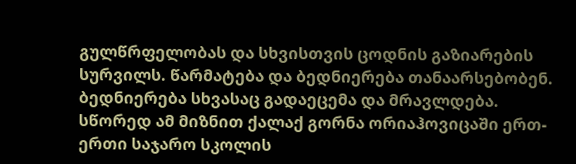გულწრფელობას და სხვისთვის ცოდნის გაზიარების სურვილს. წარმატება და ბედნიერება თანაარსებობენ. ბედნიერება სხვასაც გადაეცემა და მრავლდება. სწორედ ამ მიზნით ქალაქ გორნა ორიაჰოვიცაში ერთ-ერთი საჯარო სკოლის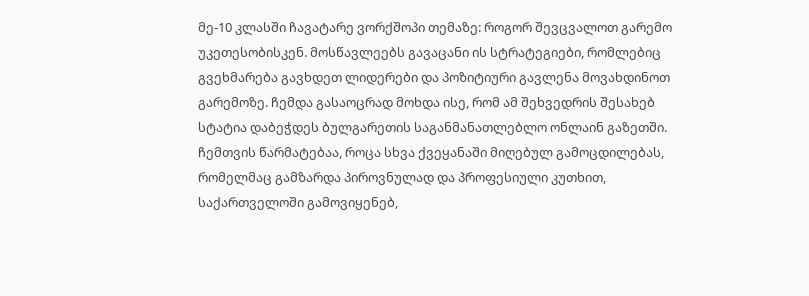მე-10 კლასში ჩავატარე ვორქშოპი თემაზე: როგორ შევცვალოთ გარემო უკეთესობისკენ. მოსწავლეებს გავაცანი ის სტრატეგიები, რომლებიც გვეხმარება გავხდეთ ლიდერები და პოზიტიური გავლენა მოვახდინოთ გარემოზე. ჩემდა გასაოცრად მოხდა ისე, რომ ამ შეხვედრის შესახებ სტატია დაბეჭდეს ბულგარეთის საგანმანათლებლო ონლაინ გაზეთში.
ჩემთვის წარმატებაა, როცა სხვა ქვეყანაში მიღებულ გამოცდილებას, რომელმაც გამზარდა პიროვნულად და პროფესიული კუთხით, საქართველოში გამოვიყენებ,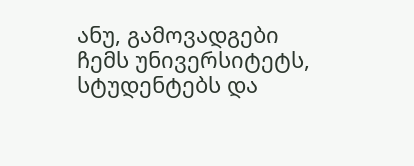ანუ, გამოვადგები ჩემს უნივერსიტეტს, სტუდენტებს და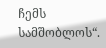ჩემს სამშობლოს“.